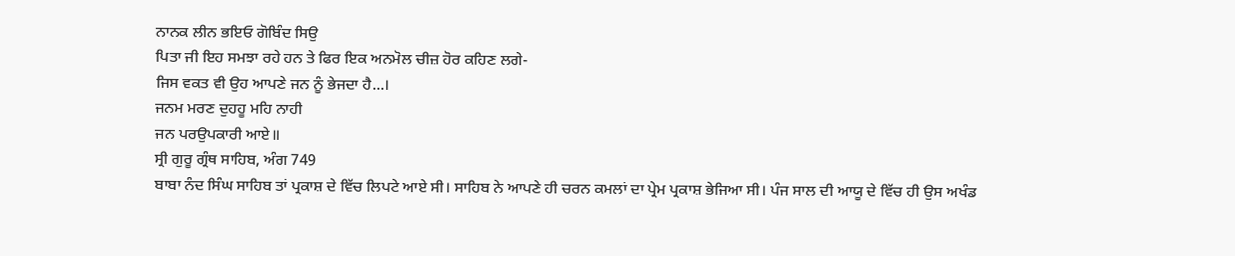ਨਾਨਕ ਲੀਨ ਭਇਓ ਗੋਬਿੰਦ ਸਿਉ
ਪਿਤਾ ਜੀ ਇਹ ਸਮਝਾ ਰਹੇ ਹਨ ਤੇ ਫਿਰ ਇਕ ਅਨਮੋਲ ਚੀਜ਼ ਹੋਰ ਕਹਿਣ ਲਗੇ-
ਜਿਸ ਵਕਤ ਵੀ ਉਹ ਆਪਣੇ ਜਨ ਨੂੰ ਭੇਜਦਾ ਹੈ...।
ਜਨਮ ਮਰਣ ਦੁਹਹੂ ਮਹਿ ਨਾਹੀ
ਜਨ ਪਰਉਪਕਾਰੀ ਆਏ॥
ਸ੍ਰੀ ਗੁਰੂ ਗ੍ਰੰਥ ਸਾਹਿਬ, ਅੰਗ 749
ਬਾਬਾ ਨੰਦ ਸਿੰਘ ਸਾਹਿਬ ਤਾਂ ਪ੍ਰਕਾਸ਼ ਦੇ ਵਿੱਚ ਲਿਪਟੇ ਆਏ ਸੀ। ਸਾਹਿਬ ਨੇ ਆਪਣੇ ਹੀ ਚਰਨ ਕਮਲਾਂ ਦਾ ਪ੍ਰੇਮ ਪ੍ਰਕਾਸ਼ ਭੇਜਿਆ ਸੀ। ਪੰਜ ਸਾਲ ਦੀ ਆਯੂ ਦੇ ਵਿੱਚ ਹੀ ਉਸ ਅਖੰਡ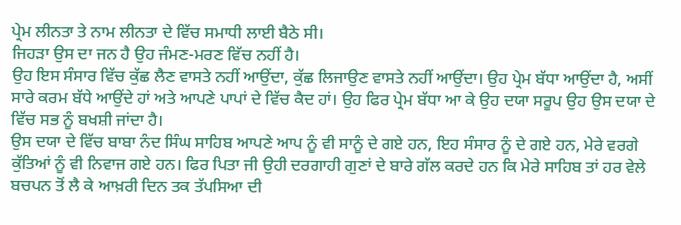ਪ੍ਰੇਮ ਲੀਨਤਾ ਤੇ ਨਾਮ ਲੀਨਤਾ ਦੇ ਵਿੱਚ ਸਮਾਧੀ ਲਾਈ ਬੈਠੇ ਸੀ।
ਜਿਹੜਾ ਉਸ ਦਾ ਜਨ ਹੈ ਉਹ ਜੰਮਣ-ਮਰਣ ਵਿੱਚ ਨਹੀਂ ਹੈ।
ਉਹ ਇਸ ਸੰਸਾਰ ਵਿੱਚ ਕੁੱਛ ਲੈਣ ਵਾਸਤੇ ਨਹੀਂ ਆਉਂਦਾ, ਕੁੱਛ ਲਿਜਾਉਣ ਵਾਸਤੇ ਨਹੀਂ ਆਉਂਦਾ। ਉਹ ਪ੍ਰੇਮ ਬੱਧਾ ਆਉਂਦਾ ਹੈ, ਅਸੀਂ ਸਾਰੇ ਕਰਮ ਬੱਧੇ ਆਉਂਦੇ ਹਾਂ ਅਤੇ ਆਪਣੇ ਪਾਪਾਂ ਦੇ ਵਿੱਚ ਕੈਦ ਹਾਂ। ਉਹ ਫਿਰ ਪ੍ਰੇਮ ਬੱਧਾ ਆ ਕੇ ਉਹ ਦਯਾ ਸਰੂਪ ਉਹ ਉਸ ਦਯਾ ਦੇ ਵਿੱਚ ਸਭ ਨੂੰ ਬਖਸ਼ੀ ਜਾਂਦਾ ਹੈ।
ਉਸ ਦਯਾ ਦੇ ਵਿੱਚ ਬਾਬਾ ਨੰਦ ਸਿੰਘ ਸਾਹਿਬ ਆਪਣੇ ਆਪ ਨੂੰ ਵੀ ਸਾਨੂੰ ਦੇ ਗਏ ਹਨ, ਇਹ ਸੰਸਾਰ ਨੂੰ ਦੇ ਗਏ ਹਨ, ਮੇਰੇ ਵਰਗੇ ਕੁੱਤਿਆਂ ਨੂੰ ਵੀ ਨਿਵਾਜ ਗਏ ਹਨ। ਫਿਰ ਪਿਤਾ ਜੀ ਉਹੀ ਦਰਗਾਹੀ ਗੁਣਾਂ ਦੇ ਬਾਰੇ ਗੱਲ ਕਰਦੇ ਹਨ ਕਿ ਮੇਰੇ ਸਾਹਿਬ ਤਾਂ ਹਰ ਵੇਲੇ ਬਚਪਨ ਤੋਂ ਲੈ ਕੇ ਆਖ਼ਰੀ ਦਿਨ ਤਕ ਤੱਪਸਿਆ ਦੀ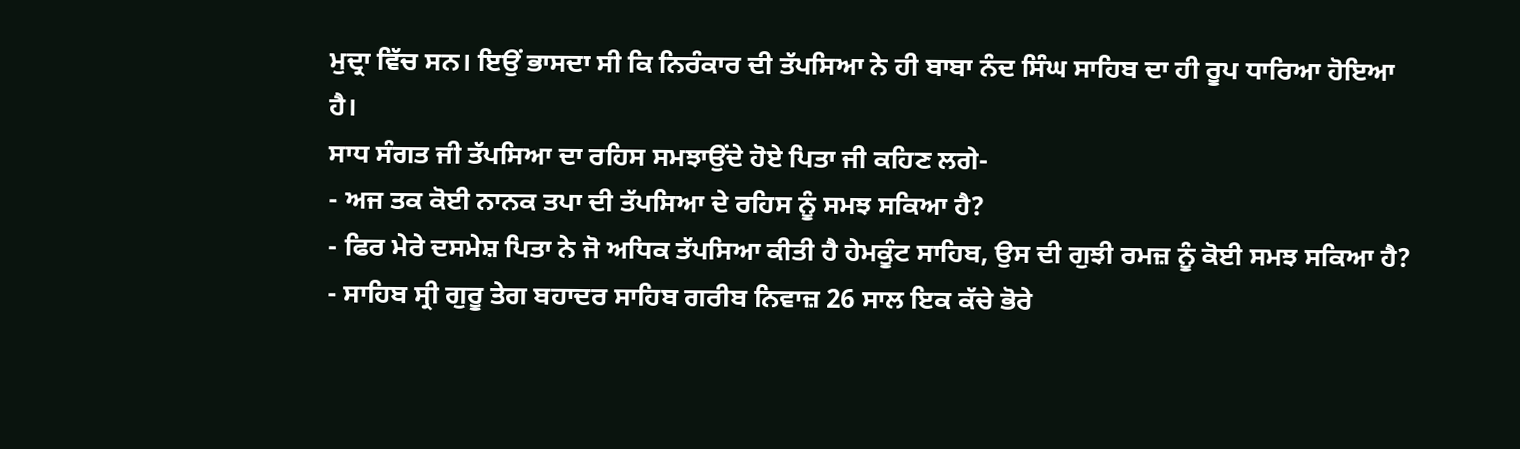ਮੁਦ੍ਰਾ ਵਿੱਚ ਸਨ। ਇਉਂ ਭਾਸਦਾ ਸੀ ਕਿ ਨਿਰੰਕਾਰ ਦੀ ਤੱਪਸਿਆ ਨੇ ਹੀ ਬਾਬਾ ਨੰਦ ਸਿੰਘ ਸਾਹਿਬ ਦਾ ਹੀ ਰੂਪ ਧਾਰਿਆ ਹੋਇਆ ਹੈ।
ਸਾਧ ਸੰਗਤ ਜੀ ਤੱਪਸਿਆ ਦਾ ਰਹਿਸ ਸਮਝਾਉਂਦੇ ਹੋਏ ਪਿਤਾ ਜੀ ਕਹਿਣ ਲਗੇ-
- ਅਜ ਤਕ ਕੋਈ ਨਾਨਕ ਤਪਾ ਦੀ ਤੱਪਸਿਆ ਦੇ ਰਹਿਸ ਨੂੰ ਸਮਝ ਸਕਿਆ ਹੈ?
- ਫਿਰ ਮੇਰੇ ਦਸਮੇਸ਼ ਪਿਤਾ ਨੇ ਜੋ ਅਧਿਕ ਤੱਪਸਿਆ ਕੀਤੀ ਹੈ ਹੇਮਕੂੰਟ ਸਾਹਿਬ, ਉਸ ਦੀ ਗੁਝੀ ਰਮਜ਼ ਨੂੰ ਕੋਈ ਸਮਝ ਸਕਿਆ ਹੈ?
- ਸਾਹਿਬ ਸ੍ਰੀ ਗੁਰੂ ਤੇਗ ਬਹਾਦਰ ਸਾਹਿਬ ਗਰੀਬ ਨਿਵਾਜ਼ 26 ਸਾਲ ਇਕ ਕੱਚੇ ਭੋਰੇ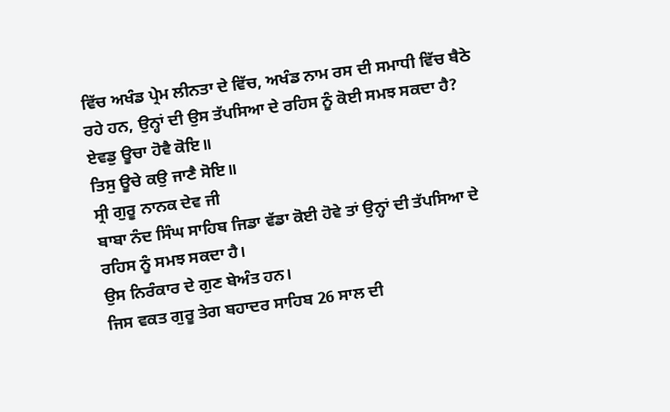ਵਿੱਚ ਅਖੰਡ ਪ੍ਰੇਮ ਲੀਨਤਾ ਦੇ ਵਿੱਚ, ਅਖੰਡ ਨਾਮ ਰਸ ਦੀ ਸਮਾਧੀ ਵਿੱਚ ਬੈਠੇ ਰਹੇ ਹਨ, ਉਨ੍ਹਾਂ ਦੀ ਉਸ ਤੱਪਸਿਆ ਦੇ ਰਹਿਸ ਨੂੰ ਕੋਈ ਸਮਝ ਸਕਦਾ ਹੈ?
ਏਵਡੁ ਊਚਾ ਹੋਵੈ ਕੋਇ॥
ਤਿਸੁ ਊਚੇ ਕਉ ਜਾਣੈ ਸੋਇ॥
ਸ੍ਰੀ ਗੁਰੂ ਨਾਨਕ ਦੇਵ ਜੀ
ਬਾਬਾ ਨੰਦ ਸਿੰਘ ਸਾਹਿਬ ਜਿਡਾ ਵੱਡਾ ਕੋਈ ਹੋਵੇ ਤਾਂ ਉਨ੍ਹਾਂ ਦੀ ਤੱਪਸਿਆ ਦੇ ਰਹਿਸ ਨੂੰ ਸਮਝ ਸਕਦਾ ਹੈ।
ਉਸ ਨਿਰੰਕਾਰ ਦੇ ਗੁਣ ਬੇਅੰਤ ਹਨ।
ਜਿਸ ਵਕਤ ਗੁਰੂ ਤੇਗ ਬਹਾਦਰ ਸਾਹਿਬ 26 ਸਾਲ ਦੀ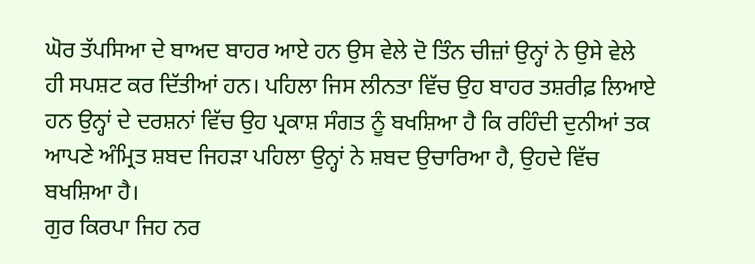ਘੋਰ ਤੱਪਸਿਆ ਦੇ ਬਾਅਦ ਬਾਹਰ ਆਏ ਹਨ ਉਸ ਵੇਲੇ ਦੋ ਤਿੰਨ ਚੀਜ਼ਾਂ ਉਨ੍ਹਾਂ ਨੇ ਉਸੇ ਵੇਲੇ ਹੀ ਸਪਸ਼ਟ ਕਰ ਦਿੱਤੀਆਂ ਹਨ। ਪਹਿਲਾ ਜਿਸ ਲੀਨਤਾ ਵਿੱਚ ਉਹ ਬਾਹਰ ਤਸ਼ਰੀਫ਼ ਲਿਆਏ ਹਨ ਉਨ੍ਹਾਂ ਦੇ ਦਰਸ਼ਨਾਂ ਵਿੱਚ ਉਹ ਪ੍ਰਕਾਸ਼ ਸੰਗਤ ਨੂੰ ਬਖਸ਼ਿਆ ਹੈ ਕਿ ਰਹਿੰਦੀ ਦੁਨੀਆਂ ਤਕ ਆਪਣੇ ਅੰਮ੍ਰਿਤ ਸ਼ਬਦ ਜਿਹੜਾ ਪਹਿਲਾ ਉਨ੍ਹਾਂ ਨੇ ਸ਼ਬਦ ਉਚਾਰਿਆ ਹੈ, ਉਹਦੇ ਵਿੱਚ ਬਖਸ਼ਿਆ ਹੈ।
ਗੁਰ ਕਿਰਪਾ ਜਿਹ ਨਰ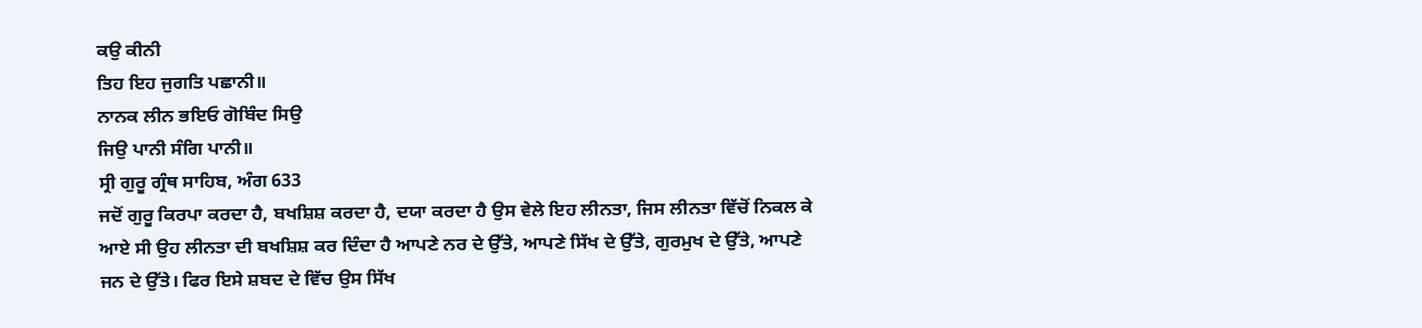ਕਉ ਕੀਨੀ
ਤਿਹ ਇਹ ਜੁਗਤਿ ਪਛਾਨੀ॥
ਨਾਨਕ ਲੀਨ ਭਇਓ ਗੋਬਿੰਦ ਸਿਉ
ਜਿਉ ਪਾਨੀ ਸੰਗਿ ਪਾਨੀ॥
ਸ੍ਰੀ ਗੁਰੂ ਗ੍ਰੰਥ ਸਾਹਿਬ, ਅੰਗ 633
ਜਦੋਂ ਗੁਰੂ ਕਿਰਪਾ ਕਰਦਾ ਹੈ, ਬਖਸ਼ਿਸ਼ ਕਰਦਾ ਹੈ, ਦਯਾ ਕਰਦਾ ਹੈ ਉਸ ਵੇਲੇ ਇਹ ਲੀਨਤਾ, ਜਿਸ ਲੀਨਤਾ ਵਿੱਚੋਂ ਨਿਕਲ ਕੇ ਆਏ ਸੀ ਉਹ ਲੀਨਤਾ ਦੀ ਬਖਸ਼ਿਸ਼ ਕਰ ਦਿੰਦਾ ਹੈ ਆਪਣੇ ਨਰ ਦੇ ਉੱਤੇ, ਆਪਣੇ ਸਿੱਖ ਦੇ ਉੱਤੇ, ਗੁਰਮੁਖ ਦੇ ਉੱਤੇ, ਆਪਣੇ ਜਨ ਦੇ ਉੱਤੇ। ਫਿਰ ਇਸੇ ਸ਼ਬਦ ਦੇ ਵਿੱਚ ਉਸ ਸਿੱਖ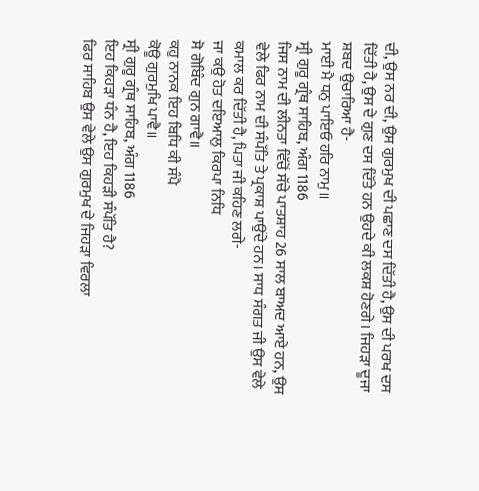ਦੀ, ਉਸ ਨਰ ਦੀ, ਉਸ ਗੁਰਮੁਖ ਦੀ ਪਛਾਣ ਦਸ ਦਿੱਤੀ ਹੈ, ਉਸ ਦੀ ਪਰਖ ਦਸ ਦਿੱਤੀ ਹੈ, ਉਸ ਦੇ ਗੁਣ ਦਸ ਦਿੱਤੇ ਹਨ ਉਹਦੇ ਕੀ ਲਕਸ਼ ਹੋਣਗੇ। ਜਿਹੜਾ ਦੂਜਾ ਸ਼ਬਦ ਉਚਾਰਿਆ ਹੈ-
ਮਾਈ ਮੈ ਧਨੁ ਪਾਇਓ ਹਰਿ ਨਾਮੁ॥
ਸ੍ਰੀ ਗੁਰੂ ਗ੍ਰੰਥ ਸਾਹਿਬ, ਅੰਗ 1186
ਜਿਸ ਨਾਮ ਦੀ ਲੀਨਤਾ ਵਿੱਚੋਂ ਸੱਚੇ ਪਾਤਸ਼ਾਹ 26 ਸਾਲ ਬਾਅਦ ਆਏ ਹਨ, ਉਸ ਵੇਲੇ ਫਿਰ ਨਾਮ ਦੀ ਸੰਪੱਤਿ ਤੇ ਪ੍ਰਕਾਸ਼ ਪਾਉਂਦੇ ਹਨ। ਸਾਧ ਸੰਗਤ ਜੀ ਉਸ ਵੇਲੇ ਕਮਾਲ ਕਰ ਦਿੱਤੀ ਹੈ, ਪਿਤਾ ਜੀ ਕਹਿਣ ਲਗੇ-
ਜਾ ਕਉ ਹੋਤ ਦਇਆਲੁ ਕਿਰਪਾ ਨਿਧਿ
ਸੋ ਗੋਬਿੰਦ ਗੁਨ ਗਾਵੈ॥
ਕਹੁ ਨਾਨਕ ਇਹ ਬਿਧਿ ਕੀ ਸੰਪੈ
ਕੋਊ ਗੁਰਮੁਖਿ ਪਾਵੈ॥
ਸ੍ਰੀ ਗੁਰੂ ਗ੍ਰੰਥ ਸਾਹਿਬ, ਅੰਗ 1186
ਇਹ ਕਿਹੜਾ ਧੰਨ ਹੈ, ਇਹ ਕਿਹੜੀ ਸੰਪੱਤਿ ਹੈ?
ਫਿਰ ਸਾਹਿਬ ਉਸ ਵੇਲੇ ਉਸ ਗੁਰਮੁਖ ਦੇ ਜਿਹੜਾ ਵਿਰਲਾ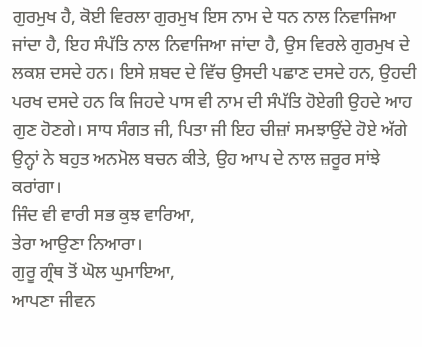ਗੁਰਮੁਖ ਹੈ, ਕੋਈ ਵਿਰਲਾ ਗੁਰਮੁਖ ਇਸ ਨਾਮ ਦੇ ਧਨ ਨਾਲ ਨਿਵਾਜਿਆ ਜਾਂਦਾ ਹੈ, ਇਹ ਸੰਪੱਤਿ ਨਾਲ ਨਿਵਾਜਿਆ ਜਾਂਦਾ ਹੈ, ਉਸ ਵਿਰਲੇ ਗੁਰਮੁਖ ਦੇ ਲਕਸ਼ ਦਸਦੇ ਹਨ। ਇਸੇ ਸ਼ਬਦ ਦੇ ਵਿੱਚ ਉਸਦੀ ਪਛਾਣ ਦਸਦੇ ਹਨ, ਉਹਦੀ ਪਰਖ ਦਸਦੇ ਹਨ ਕਿ ਜਿਹਦੇ ਪਾਸ ਵੀ ਨਾਮ ਦੀ ਸੰਪੱਤਿ ਹੋਏਗੀ ਉਹਦੇ ਆਹ ਗੁਣ ਹੋਣਗੇ। ਸਾਧ ਸੰਗਤ ਜੀ, ਪਿਤਾ ਜੀ ਇਹ ਚੀਜ਼ਾਂ ਸਮਝਾਉਂਦੇ ਹੋਏ ਅੱਗੇ ਉਨ੍ਹਾਂ ਨੇ ਬਹੁਤ ਅਨਮੋਲ ਬਚਨ ਕੀਤੇ, ਉਹ ਆਪ ਦੇ ਨਾਲ ਜ਼ਰੂਰ ਸਾਂਝੇ ਕਰਾਂਗਾ।
ਜਿੰਦ ਵੀ ਵਾਰੀ ਸਭ ਕੁਝ ਵਾਰਿਆ,
ਤੇਰਾ ਆਉਣਾ ਨਿਆਰਾ।
ਗੁਰੂ ਗ੍ਰੰਥ ਤੋਂ ਘੋਲ ਘੁਮਾਇਆ,
ਆਪਣਾ ਜੀਵਨ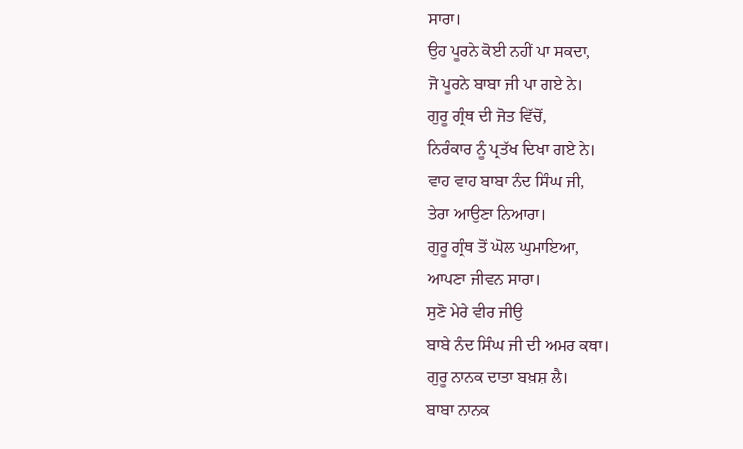ਸਾਰਾ।
ਉਹ ਪੂਰਨੇ ਕੋਈ ਨਹੀਂ ਪਾ ਸਕਦਾ,
ਜੋ ਪੂਰਨੇ ਬਾਬਾ ਜੀ ਪਾ ਗਏ ਨੇ।
ਗੁਰੂ ਗ੍ਰੰਥ ਦੀ ਜੋਤ ਵਿੱਚੋਂ,
ਨਿਰੰਕਾਰ ਨੂੰ ਪ੍ਰਤੱਖ ਦਿਖਾ ਗਏ ਨੇ।
ਵਾਹ ਵਾਹ ਬਾਬਾ ਨੰਦ ਸਿੰਘ ਜੀ,
ਤੇਰਾ ਆਉਣਾ ਨਿਆਰਾ।
ਗੁਰੂ ਗ੍ਰੰਥ ਤੋਂ ਘੋਲ ਘੁਮਾਇਆ,
ਆਪਣਾ ਜੀਵਨ ਸਾਰਾ।
ਸੁਣੋ ਮੇਰੇ ਵੀਰ ਜੀਉ
ਬਾਬੇ ਨੰਦ ਸਿੰਘ ਜੀ ਦੀ ਅਮਰ ਕਥਾ।
ਗੁਰੂ ਨਾਨਕ ਦਾਤਾ ਬਖ਼ਸ਼ ਲੈ।
ਬਾਬਾ ਨਾਨਕ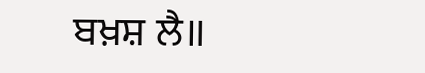ਬਖ਼ਸ਼ ਲੈ॥